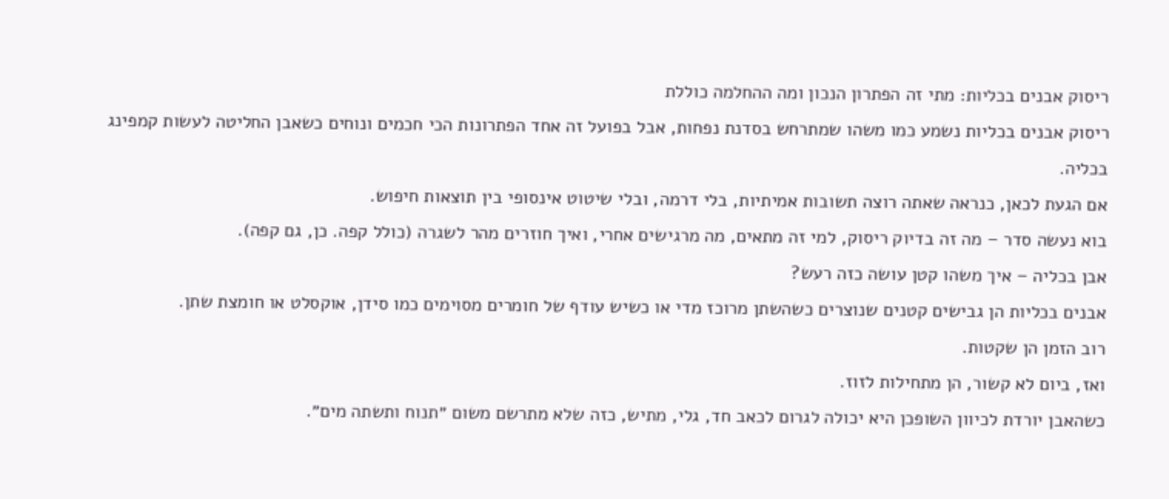ריסוק אבנים בכליות: מתי זה הפתרון הנכון ומה ההחלמה כוללת
ריסוק אבנים בכליות נשמע כמו משהו שמתרחש בסדנת נפחות, אבל בפועל זה אחד הפתרונות הכי חכמים ונוחים כשאבן החליטה לעשות קמפינג בכליה.
אם הגעת לכאן, כנראה שאתה רוצה תשובות אמיתיות, בלי דרמה, ובלי שיטוט אינסופי בין תוצאות חיפוש.
בוא נעשה סדר – מה זה בדיוק ריסוק, למי זה מתאים, מה מרגישים אחרי, ואיך חוזרים מהר לשגרה (כולל קפה. כן, גם קפה).
אבן בכליה – איך משהו קטן עושה כזה רעש?
אבנים בכליות הן גבישים קטנים שנוצרים כשהשתן מרוכז מדי או כשיש עודף של חומרים מסוימים כמו סידן, אוקסלט או חומצת שתן.
רוב הזמן הן שקטות.
ואז, ביום לא קשור, הן מתחילות לזוז.
כשהאבן יורדת לכיוון השופכן היא יכולה לגרום לכאב חד, גלי, מתיש, כזה שלא מתרשם משום ״תנוח ותשתה מים״.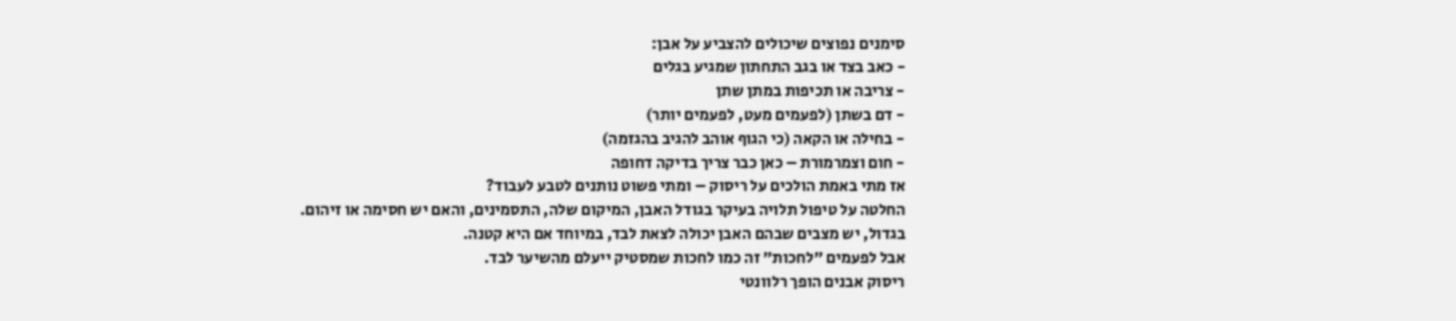סימנים נפוצים שיכולים להצביע על אבן:
- כאב בצד או בגב התחתון שמגיע בגלים
- צריבה או תכיפות במתן שתן
- דם בשתן (לפעמים מעט, לפעמים יותר)
- בחילה או הקאה (כי הגוף אוהב להגיב בהגזמה)
- חום וצמרמורת – כאן כבר צריך בדיקה דחופה
אז מתי באמת הולכים על ריסוק – ומתי פשוט נותנים לטבע לעבוד?
החלטה על טיפול תלויה בעיקר בגודל האבן, המיקום שלה, התסמינים, והאם יש חסימה או זיהום.
בגדול, יש מצבים שבהם האבן יכולה לצאת לבד, במיוחד אם היא קטנה.
אבל לפעמים ״לחכות״ זה כמו לחכות שמסטיק ייעלם מהשיער לבד.
ריסוק אבנים הופך רלוונטי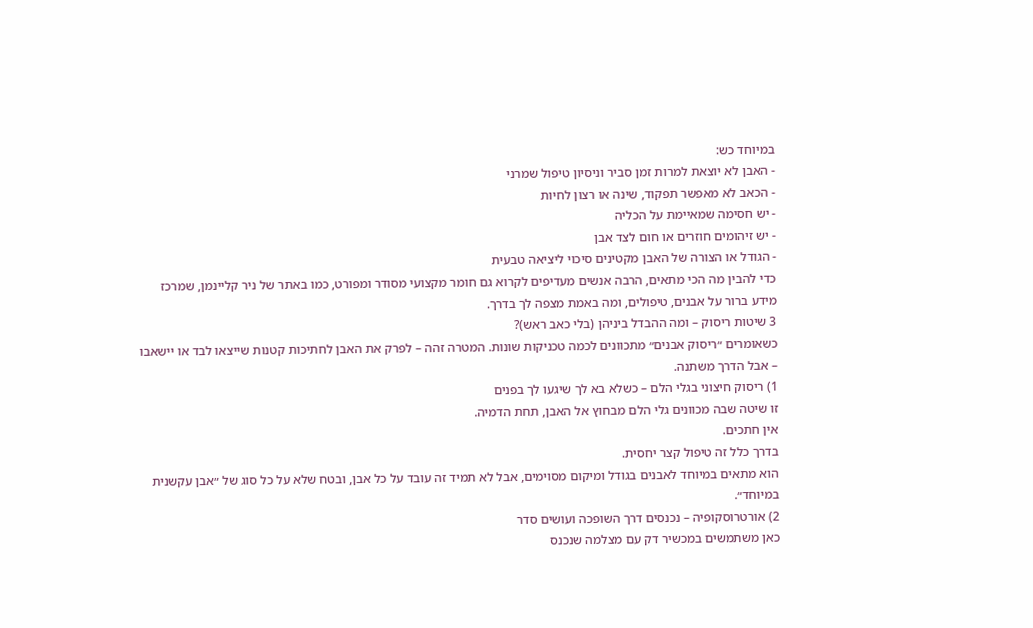במיוחד כש:
- האבן לא יוצאת למרות זמן סביר וניסיון טיפול שמרני
- הכאב לא מאפשר תפקוד, שינה או רצון לחיות
- יש חסימה שמאיימת על הכליה
- יש זיהומים חוזרים או חום לצד אבן
- הגודל או הצורה של האבן מקטינים סיכוי ליציאה טבעית
כדי להבין מה הכי מתאים, הרבה אנשים מעדיפים לקרוא גם חומר מקצועי מסודר ומפורט, כמו באתר של ניר קליינמן, שמרכז מידע ברור על אבנים, טיפולים, ומה באמת מצפה לך בדרך.
3 שיטות ריסוק – ומה ההבדל ביניהן (בלי כאב ראש)?
כשאומרים ״ריסוק אבנים״ מתכוונים לכמה טכניקות שונות. המטרה זהה – לפרק את האבן לחתיכות קטנות שייצאו לבד או יישאבו – אבל הדרך משתנה.
1) ריסוק חיצוני בגלי הלם – כשלא בא לך שיגעו לך בפנים
זו שיטה שבה מכוונים גלי הלם מבחוץ אל האבן, תחת הדמיה.
אין חתכים.
בדרך כלל זה טיפול קצר יחסית.
הוא מתאים במיוחד לאבנים בגודל ומיקום מסוימים, אבל לא תמיד זה עובד על כל אבן, ובטח שלא על כל סוג של ״אבן עקשנית במיוחד״.
2) אורטרוסקופיה – נכנסים דרך השופכה ועושים סדר
כאן משתמשים במכשיר דק עם מצלמה שנכנס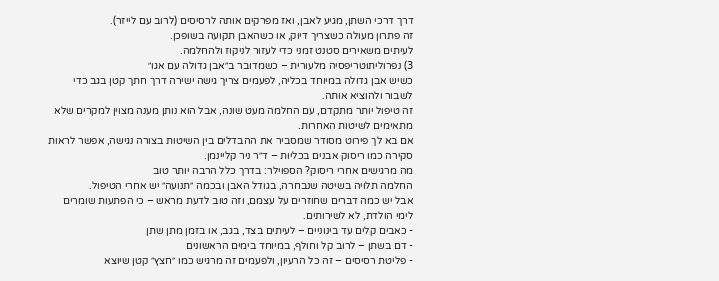דרך דרכי השתן, מגיע לאבן, ואז מפרקים אותה לרסיסים (לרוב עם לייזר).
זה פתרון מעולה כשצריך דיוק, או כשהאבן תקועה בשופכן.
לעיתים משאירים סטנט זמני כדי לעזור לניקוז ולהחלמה.
3) נפרוליתוטריפסיה מלעורית – כשמדובר ב״אבן גדולה עם אגו״
כשיש אבן גדולה במיוחד בכליה, לפעמים צריך גישה ישירה דרך חתך קטן בגב כדי לשבור ולהוציא אותה.
זה טיפול יותר מתקדם, עם החלמה מעט שונה, אבל הוא נותן מענה מצוין למקרים שלא מתאימים לשיטות האחרות.
אם בא לך פירוט מסודר שמסביר את ההבדלים בין השיטות בצורה נגישה, אפשר לראות סקירה כמו ריסוק אבנים בכליות – ד״ר ניר קליינמן.
מה מרגישים אחרי ריסוק? הספוילר: בדרך כלל הרבה יותר טוב
החלמה תלויה בשיטה שנבחרה, בגודל האבן ובכמה ״תנועה״ יש אחרי הטיפול.
אבל יש כמה דברים שחוזרים על עצמם, וזה טוב לדעת מראש – כי הפתעות שומרים לימי הולדת, לא לשירותים.
- כאבים קלים עד בינוניים – לעיתים בצד, בגב, או בזמן מתן שתן
- דם בשתן – לרוב קל וחולף, במיוחד בימים הראשונים
- פליטת רסיסים – זה כל הרעיון, ולפעמים זה מרגיש כמו ״חצץ״ קטן שיוצא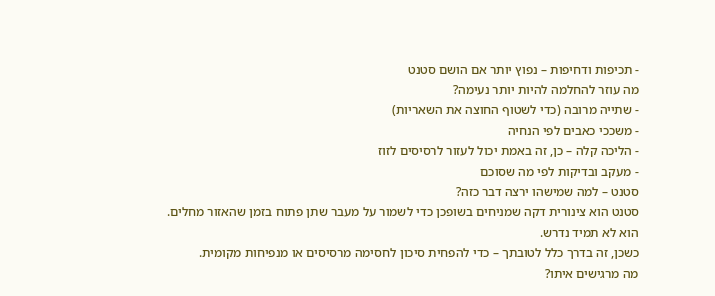- תכיפות ודחיפות – נפוץ יותר אם הושם סטנט
מה עוזר להחלמה להיות יותר נעימה?
- שתייה מרובה (כדי לשטוף החוצה את השאריות)
- משככי כאבים לפי הנחיה
- הליכה קלה – כן, זה באמת יכול לעזור לרסיסים לזוז
- מעקב ובדיקות לפי מה שסוכם
סטנט – למה שמישהו ירצה דבר כזה?
סטנט הוא צינורית דקה שמניחים בשופכן כדי לשמור על מעבר שתן פתוח בזמן שהאזור מחלים.
הוא לא תמיד נדרש.
כשכן, זה בדרך כלל לטובתך – כדי להפחית סיכון לחסימה מרסיסים או מנפיחות מקומית.
מה מרגישים איתו?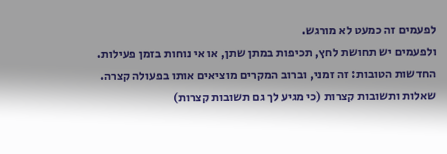לפעמים זה כמעט לא מורגש.
ולפעמים יש תחושת לחץ, תכיפות במתן שתן, או אי נוחות בזמן פעילות.
החדשות הטובות: זה זמני, וברוב המקרים מוציאים אותו בפעולה קצרה.
שאלות ותשובות קצרות (כי מגיע לך גם תשובות קצרות)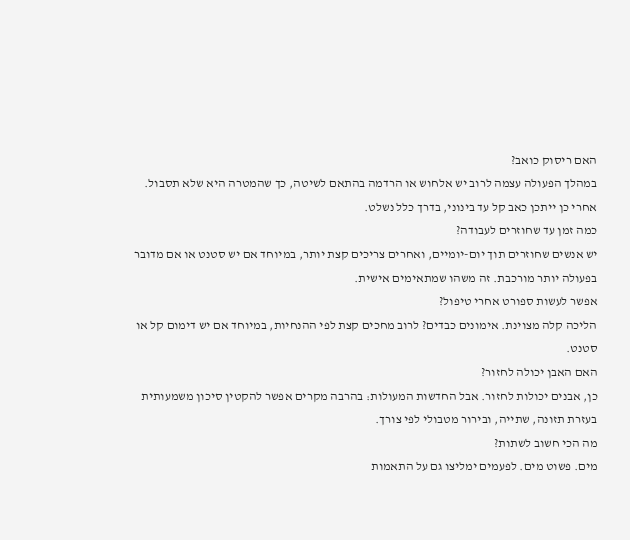האם ריסוק כואב?
במהלך הפעולה עצמה לרוב יש אלחוש או הרדמה בהתאם לשיטה, כך שהמטרה היא שלא תסבול. אחרי כן ייתכן כאב קל עד בינוני, בדרך כלל נשלט.
כמה זמן עד שחוזרים לעבודה?
יש אנשים שחוזרים תוך יום-יומיים, ואחרים צריכים קצת יותר, במיוחד אם יש סטנט או אם מדובר בפעולה יותר מורכבת. זה משהו שמתאימים אישית.
אפשר לעשות ספורט אחרי טיפול?
הליכה קלה מצוינת. אימונים כבדים? לרוב מחכים קצת לפי ההנחיות, במיוחד אם יש דימום קל או סטנט.
האם האבן יכולה לחזור?
כן, אבנים יכולות לחזור. אבל החדשות המעולות: בהרבה מקרים אפשר להקטין סיכון משמעותית בעזרת תזונה, שתייה, ובירור מטבולי לפי צורך.
מה הכי חשוב לשתות?
מים. פשוט מים. לפעמים ימליצו גם על התאמות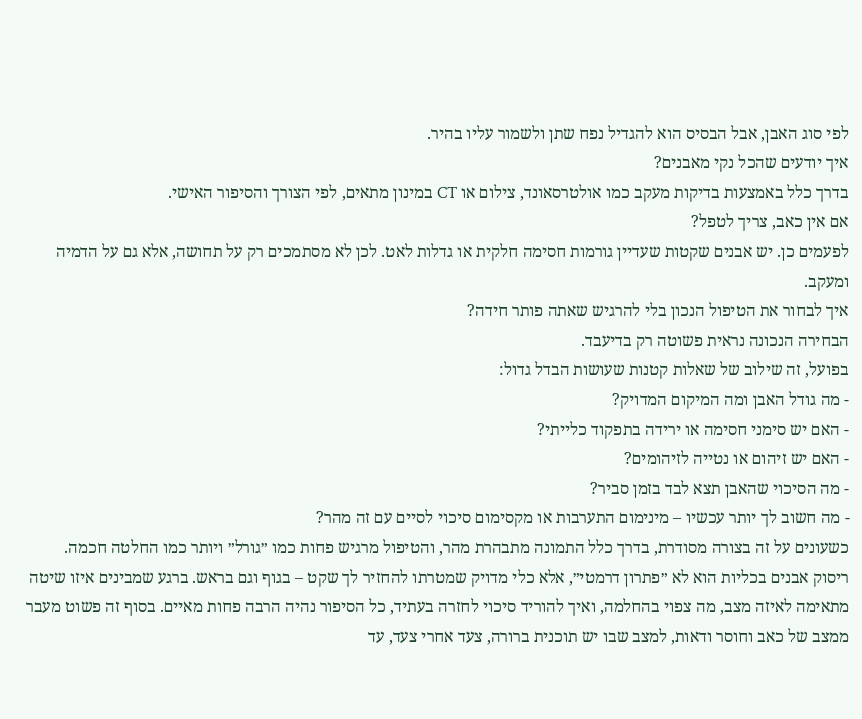לפי סוג האבן, אבל הבסיס הוא להגדיל נפח שתן ולשמור עליו בהיר.
איך יודעים שהכל נקי מאבנים?
בדרך כלל באמצעות בדיקות מעקב כמו אולטרסאונד, צילום או CT במינון מתאים, לפי הצורך והסיפור האישי.
אם אין כאב, צריך לטפל?
לפעמים כן. יש אבנים שקטות שעדיין גורמות חסימה חלקית או גדלות לאט. לכן לא מסתמכים רק על תחושה, אלא גם על הדמיה ומעקב.
איך לבחור את הטיפול הנכון בלי להרגיש שאתה פותר חידה?
הבחירה הנכונה נראית פשוטה רק בדיעבד.
בפועל, זה שילוב של שאלות קטנות שעושות הבדל גדול:
- מה גודל האבן ומה המיקום המדויק?
- האם יש סימני חסימה או ירידה בתפקוד כלייתי?
- האם יש זיהום או נטייה לזיהומים?
- מה הסיכוי שהאבן תצא לבד בזמן סביר?
- מה חשוב לך יותר עכשיו – מינימום התערבות או מקסימום סיכוי לסיים עם זה מהר?
כשעונים על זה בצורה מסודרת, בדרך כלל התמונה מתבהרת מהר, והטיפול מרגיש פחות כמו ״גורל״ ויותר כמו החלטה חכמה.
ריסוק אבנים בכליות הוא לא ״פתרון דרמטי״, אלא כלי מדויק שמטרתו להחזיר לך שקט – בגוף וגם בראש. ברגע שמבינים איזו שיטה מתאימה לאיזה מצב, מה צפוי בהחלמה, ואיך להוריד סיכוי לחזרה בעתיד, כל הסיפור נהיה הרבה פחות מאיים. בסוף זה פשוט מעבר ממצב של כאב וחוסר ודאות, למצב שבו יש תוכנית ברורה, צעד אחרי צעד, עד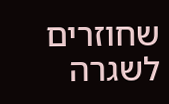שחוזרים לשגרה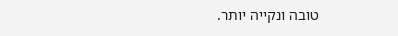טובה ונקייה יותר.